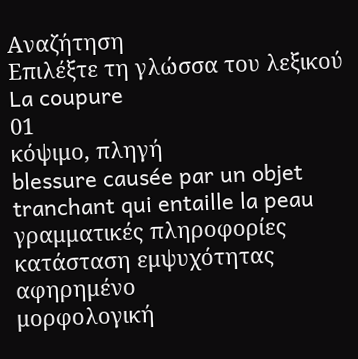Αναζήτηση
Επιλέξτε τη γλώσσα του λεξικού
La coupure
01
κόψιμο, πληγή
blessure causée par un objet tranchant qui entaille la peau
γραμματικές πληροφορίες
κατάσταση εμψυχότητας
αφηρημένο
μορφολογική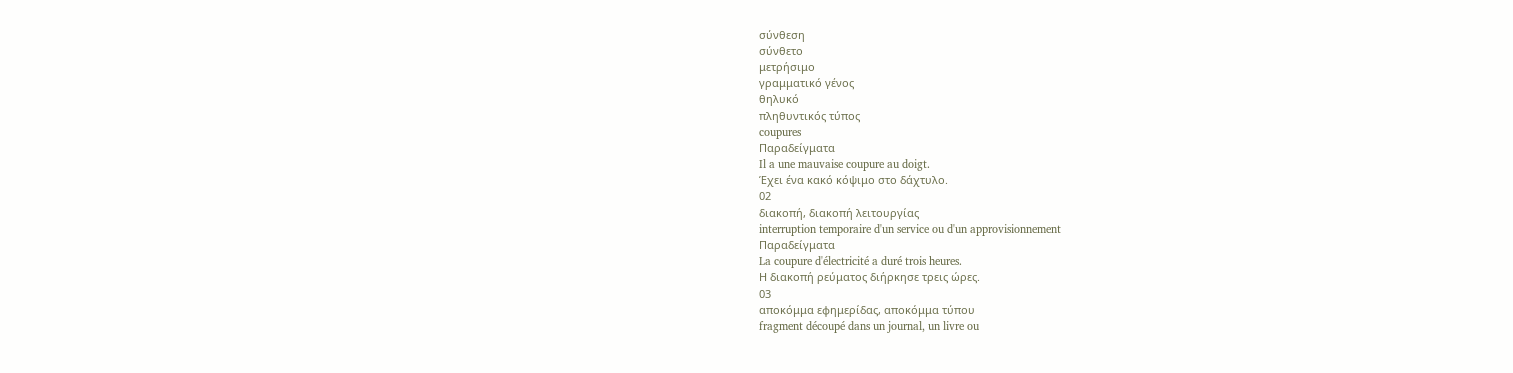σύνθεση
σύνθετο
μετρήσιμο
γραμματικό γένος
θηλυκό
πληθυντικός τύπος
coupures
Παραδείγματα
Il a une mauvaise coupure au doigt.
Έχει ένα κακό κόψιμο στο δάχτυλο.
02
διακοπή, διακοπή λειτουργίας
interruption temporaire d'un service ou d'un approvisionnement
Παραδείγματα
La coupure d'électricité a duré trois heures.
Η διακοπή ρεύματος διήρκησε τρεις ώρες.
03
αποκόμμα εφημερίδας, αποκόμμα τύπου
fragment découpé dans un journal, un livre ou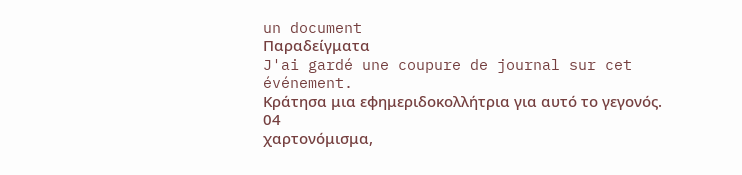un document
Παραδείγματα
J'ai gardé une coupure de journal sur cet événement.
Κράτησα μια εφημεριδοκολλήτρια για αυτό το γεγονός.
04
χαρτονόμισμα,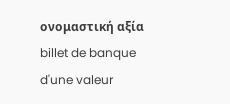ονομαστική αξία
billet de banque d'une valeur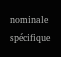nominale spécifique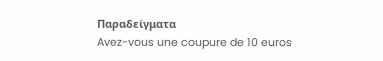Παραδείγματα
Avez-vous une coupure de 10 euros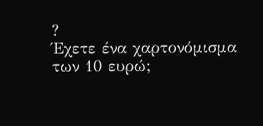?
Έχετε ένα χαρτονόμισμα των 10 ευρώ;